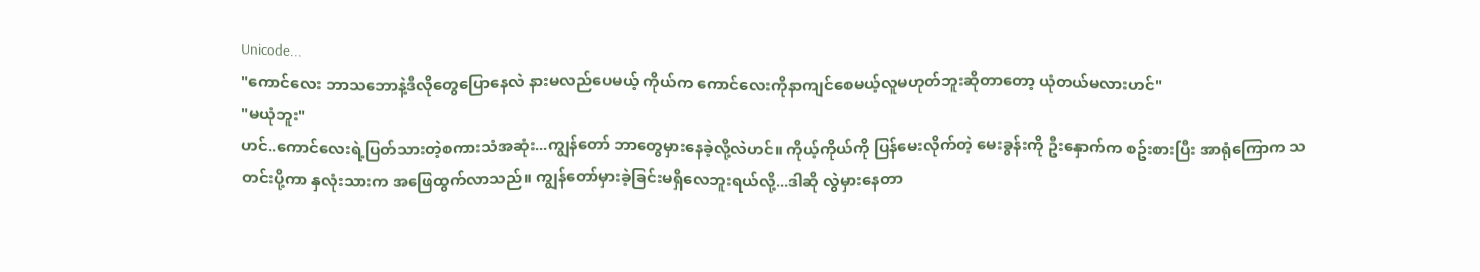Unicode...
"ကောင်လေး ဘာသဘောနဲ့ဒီလိုတွေပြောနေလဲ နားမလည်ပေမယ့် ကိုယ်က ကောင်လေးကိုနာကျင်စေမယ့်လူမဟုတ်ဘူးဆိုတာတော့ ယုံတယ်မလားဟင်"
"မယုံဘူး"
ဟင်..ကောင်လေးရဲ့ပြတ်သားတဲ့စကားသံအဆုံး...ကျွန်တော် ဘာတွေမှားနေခဲ့လို့လဲဟင်။ ကိုယ့်ကိုယ်ကို ပြန်မေးလိုက်တဲ့ မေးခွန်းကို ဦးနှောက်က စဥ်းစားပြီး အာရုံကြောက သတင်းပို့ကာ နှလုံးသားက အဖြေထွက်လာသည်။ ကျွန်တော်မှားခဲ့ခြင်းမရှိလေဘူးရယ်လို့...ဒါဆို လွဲမှားနေတာ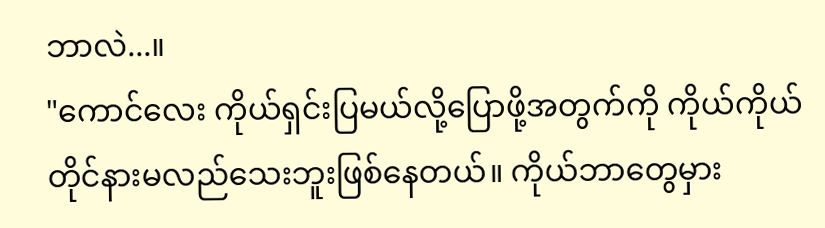ဘာလဲ...။
"ကောင်လေး ကိုယ်ရှင်းပြမယ်လို့ပြောဖို့အတွက်ကို ကိုယ်ကိုယ်တိုင်နားမလည်သေးဘူးဖြစ်နေတယ်။ ကိုယ်ဘာတွေမှား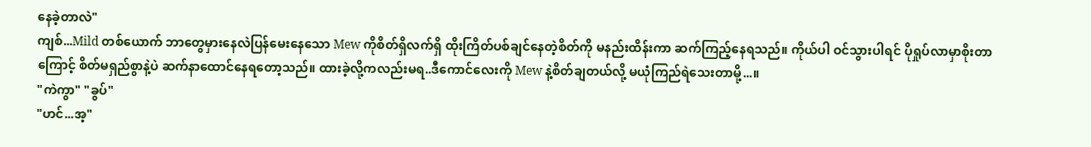နေခဲ့တာလဲ"
ကျစ်...Mild တစ်ယောက် ဘာတွေမှားနေလဲပြန်မေးနေသော Mew ကိုစိတ်ရှိလက်ရှိ ထိုးကြိတ်ပစ်ချင်နေတဲ့စိတ်ကို မနည်းထိန်းကာ ဆက်ကြည့်နေရသည်။ ကိုယ်ပါ ဝင်သွားပါရင် ပိုရှုပ်လာမှာစိုးတာကြောင့် စိတ်မရှည်စွာနဲ့ပဲ ဆက်နာထောင်နေရတော့သည်။ ထားခဲ့လို့ကလည်းမရ..ဒီကောင်လေးကို Mew နဲ့စိတ်ချတယ်လို့ မယုံကြည်ရဲသေးတာမို့...။
"ကဲကွာ" "ခွပ်"
"ဟင်...အ့"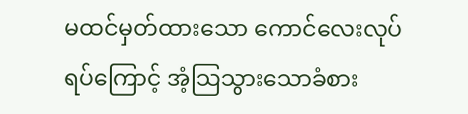မထင်မှတ်ထားသော ကောင်လေးလုပ်ရပ်ကြောင့် အံ့သြသွားသောခံစား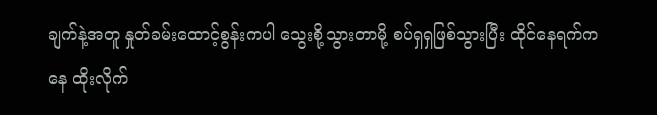ချက်နဲ့အတူ နှုတ်ခမ်းထောင့်စွန်းကပါ သွေးစို့သွားတာမို့ စပ်ရှရှဖြစ်သွားပြီး ထိုင်နေရက်ကနေ ထိုးလိုက်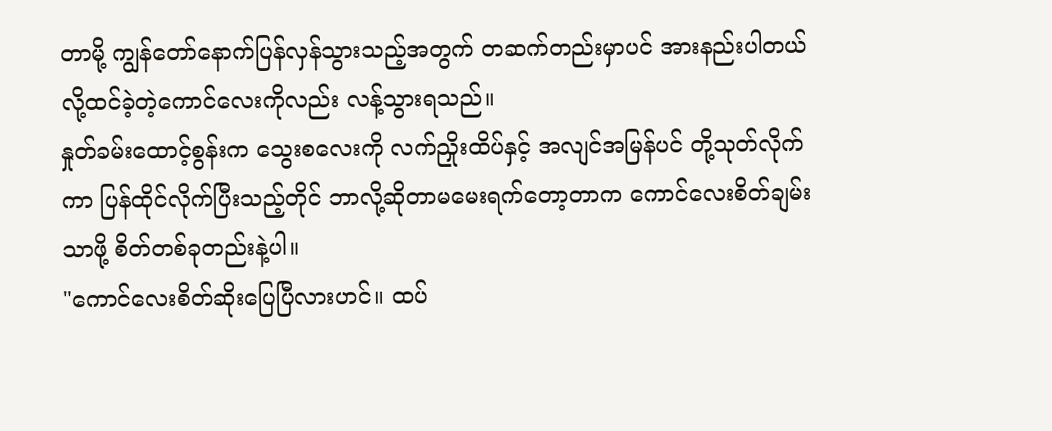တာမို့ ကျွန်တော်နောက်ပြန်လှန်သွားသည့်အတွက် တဆက်တည်းမှာပင် အားနည်းပါတယ်လို့ထင်ခဲ့တဲ့ကောင်လေးကိုလည်း လန့်သွားရသည်။
နှုတ်ခမ်းထောင့်စွန်းက သွေးစလေးကို လက်ညှိုးထိပ်နှင့် အလျင်အမြန်ပင် တို့သုတ်လိုက်ကာ ပြန်ထိုင်လိုက်ပြီးသည့်တိုင် ဘာလို့ဆိုတာမမေးရက်တော့တာက ကောင်လေးစိတ်ချမ်းသာဖို့ စိတ်တစ်ခုတည်းနဲ့ပါ။
"ကောင်လေးစိတ်ဆိုးပြေပြီလားဟင်။ ထပ်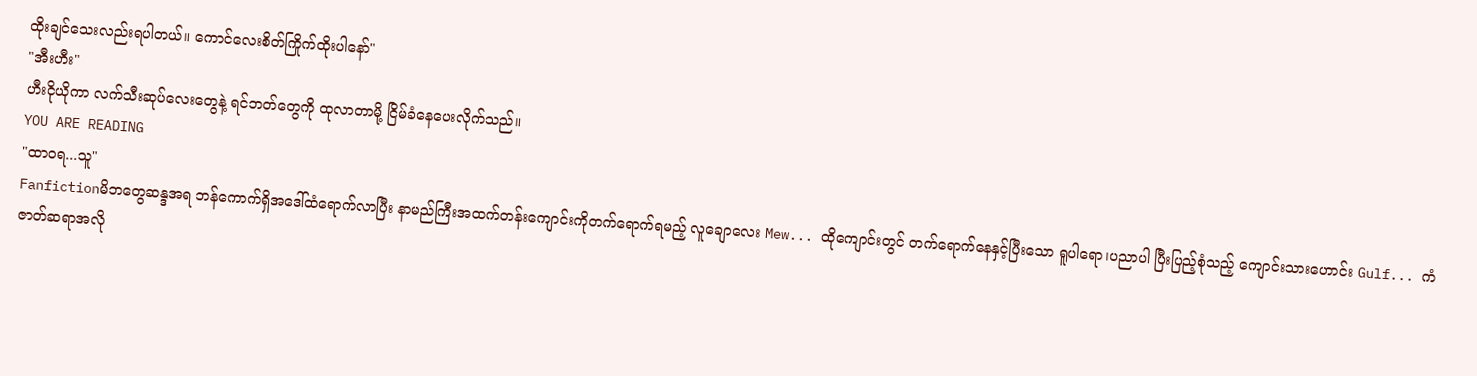ထိုးချင်သေးလည်းရပါတယ်။ ကောင်လေးစိတ်ကြိုက်ထိုးပါနော်"
"အီးဟီး"
ဟီးငိုယိုကာ လက်သီးဆုပ်လေးတွေနဲ့ ရင်ဘတ်တွေကို ထုလာတာမို့ ငြိမ်ခံနေပေးလိုက်သည်။
YOU ARE READING
"ထာဝရ...သူ"
Fanfictionမိဘတွေဆန္ဒအရ ဘန်ကောက်ရှိအဒေါ်ထံရောက်လာပြီး နာမည်ကြီးအထက်တန်းကျောင်းကိုတက်ရောက်ရမည့် လူချောလေး Mew... ထိုကျောင်းတွင် တက်ရောက်နေနှင့်ပြီးသော ရူပါရော၊ပညာပါ ပြီးပြည့်စုံသည့် ကျောင်းသားဟောင်း Gulf... ကံဇာတ်ဆရာအလို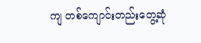ကျ တစ်ကျောင်းတည်းတွေ့ဆုံ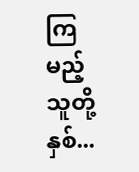ကြမည့် သူတို့နှစ်...